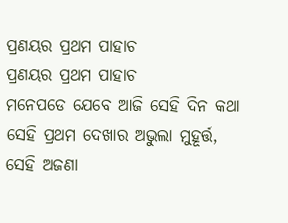ପ୍ରଣୟର ପ୍ରଥମ ପାହାଚ
ପ୍ରଣୟର ପ୍ରଥମ ପାହାଚ
ମନେପଡେ ଯେବେ ଆଜି ସେହି ଦିନ କଥା
ସେହି ପ୍ରଥମ ଦେଖାର ଅଭୁଲା ମୁହୂର୍ତ୍ତ,
ସେହି ଅଜଣା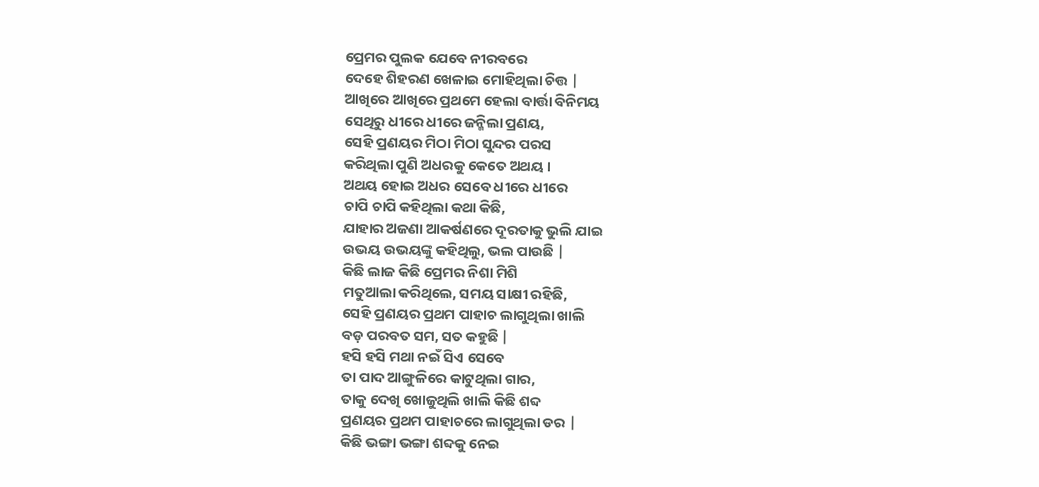ପ୍ରେମର ପୁଲକ ଯେବେ ନୀରବରେ
ଦେହେ ଶିହରଣ ଖେଳାଇ ମୋହିଥିଲା ଚିତ୍ତ |
ଆଖିରେ ଆଖିରେ ପ୍ରଥମେ ହେଲା ବାର୍ତ୍ତା ବିନିମୟ
ସେଥିରୁ ଧୀରେ ଧୀରେ ଜନ୍ମିଲା ପ୍ରଣୟ,
ସେହି ପ୍ରଣୟର ମିଠା ମିଠା ସୁନ୍ଦର ପରସ
କରିଥିଲା ପୁଣି ଅଧରକୁ କେତେ ଅଥୟ ।
ଅଥୟ ହୋଇ ଅଧର ସେବେ ଧୀରେ ଧୀରେ
ଚାପି ଚାପି କହିଥିଲା କଥା କିଛି,
ଯାହାର ଅଜଣା ଆକର୍ଷଣରେ ଦୂରତାକୁ ଭୁଲି ଯାଇ
ଉଭୟ ଉଭୟଙ୍କୁ କହିଥିଲୁ, ଭଲ ପାଉଛି |
କିଛି ଲାଜ କିଛି ପ୍ରେମର ନିଶା ମିଶି
ମତୁଆଲା କରିଥିଲେ, ସମୟ ସାକ୍ଷୀ ରହିଛି,
ସେହି ପ୍ରଣୟର ପ୍ରଥମ ପାହାଚ ଲାଗୁଥିଲା ଖାଲି
ବଡ଼ ପରବତ ସମ, ସତ କହୁଛି |
ହସି ହସି ମଥା ନଇଁ ସିଏ ସେବେ
ତା ପାଦ ଆଙ୍ଗୁଳିରେ କାଟୁଥିଲା ଗାର,
ତାକୁ ଦେଖି ଖୋଜୁଥିଲି ଖାଲି କିଛି ଶବ୍ଦ
ପ୍ରଣୟର ପ୍ରଥମ ପାହାଚରେ ଲାଗୁଥିଲା ଡର |
କିଛି ଭଙ୍ଗା ଭଙ୍ଗା ଶବ୍ଦକୁ ନେଇ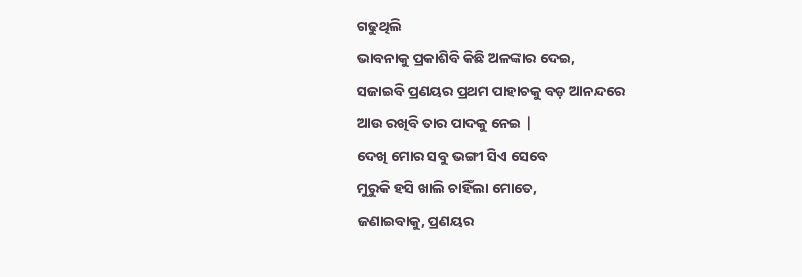ଗଢୁଥିଲି
ଭାବନାକୁ ପ୍ରକାଶିବି କିଛି ଅଳଙ୍କାର ଦେଇ,
ସଜାଇବି ପ୍ରଣୟର ପ୍ରଥମ ପାହାଚକୁ ବଡ଼ ଆନନ୍ଦରେ
ଆଉ ରଖିବି ତାର ପାଦକୁ ନେଇ |
ଦେଖି ମୋର ସବୁ ଭଙ୍ଗୀ ସିଏ ସେବେ
ମୁରୁକି ହସି ଖାଲି ଚାହିଁଲା ମୋତେ,
ଜଣାଇବାକୁ, ପ୍ରଣୟର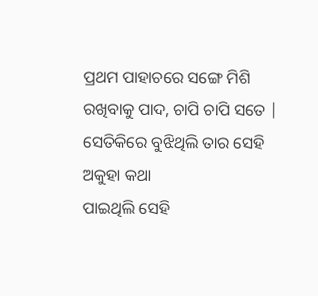ପ୍ରଥମ ପାହାଚରେ ସଙ୍ଗେ ମିଶି
ରଖିବାକୁ ପାଦ, ଚାପି ଚାପି ସତେ |
ସେତିକିରେ ବୁଝିଥିଲି ତାର ସେହି ଅକୁହା କଥା
ପାଇଥିଲି ସେହି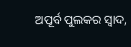ଅପୂର୍ବ ପୁଲକର ସ୍ୱାଦ,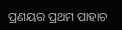ପ୍ରଣୟର ପ୍ରଥମ ପାହାଚ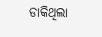ଡାକିଥିଲା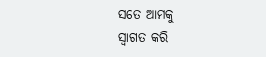ସତେ ଆମକୁ
ସ୍ୱାଗତ କରି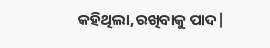କହିଥିଲା,ରଖିବାକୁ ପାଦ|